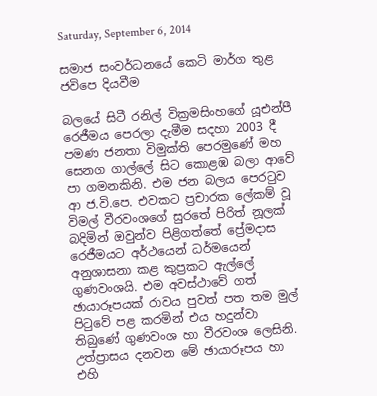Saturday, September 6, 2014

සමාජ සංවර්ධනයේ කෙටි මාර්ග තුළ ජවිපෙ දියවීම

බලයේ සිටී රනිල් වික්‍රමසිංහගේ යූඑන්පී රෙජීමය පෙරලා දැමීම සදහා 2003 දී පමණ ජනතා විමුක්ති පෙරමුණේ මහ සෙනග ගාල්ලේ සිට කොළඹ බලා ආවේ පා ගමනකිනි. එම ජන බලය පෙරටුව ආ ජ.වි.පෙ. එවකට ප්‍රචාරක ලේකම් වූ විමල් වීරවංශගේ සුරතේ පිරිත් නූලක් බදිමින් ඔවුන්ව පිළිගත්තේ ප්‍රේමදාස රෙජීමයට අර්ථයෙන් ධර්මයෙන් අනුශාසනා කළ කුප්‍රකට ඇල්ලේ ගුණවංශයි. එම අවස්ථාවේ ගත් ඡායාරූපයක් රාවය පුවත් පත තම මුල් පිටුවේ පළ කරමින් එය හදුන්වා තිබුණේ ගුණවංශ හා වීරවංශ ලෙසිනි. උත්ප්‍රාසය දනවන මේ ඡායාරූපය හා එහි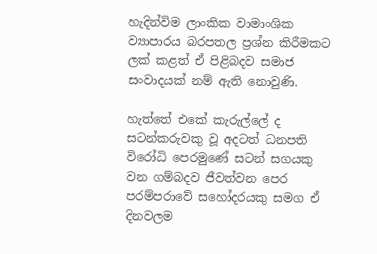හැදින්විම ලාංකික වාමාංශික ව්‍යාපාරය බරපතල ප්‍රශ්න කිරීමකට ලක් කළත් ඒ පිළිබදව සමාජ සංවාදයක් නම් ඇති නොවුණි.

හැත්තේ එකේ කැරුල්ලේ ද සටන්කරුවකු වූ අදටත් ධනපති විරෝධි පෙරමුණේ සටන් සගයකු වන ගම්බදව ජීවත්වන පෙර පරම්පරාවේ සහෝදරයකු සමග ඒ දිනවලම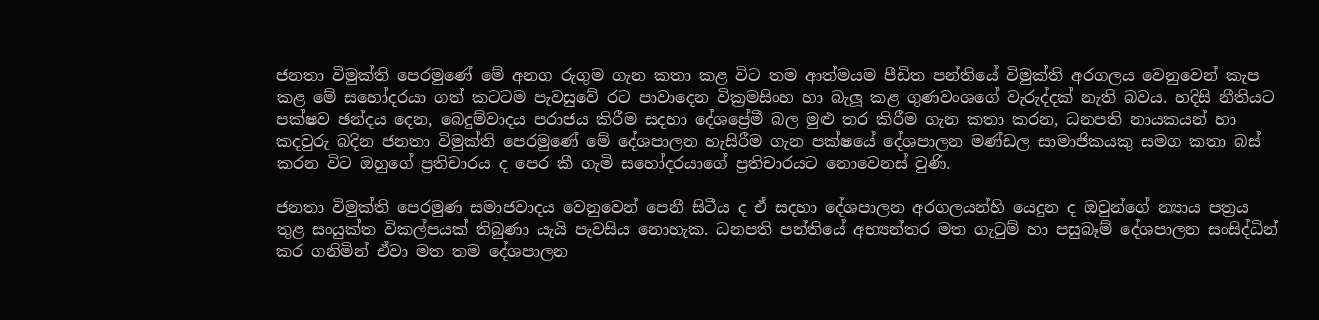ජනතා විමුක්ති පෙරමුණේ මේ අනග රුගුම ගැන කතා කළ විට තම ආත්මයම පීඩිත පන්තියේ විමුක්ති අරගලය වෙනුවෙන් කැප කළ මේ සහෝදරයා ගත් කටටම පැවසුවේ රට පාවාදෙන වික්‍රමසිංහ හා බැලූ කළ ගුණවංශගේ වැරුද්දක් නැති බවය. හදිසි නීතියට පක්ෂව ඡන්දය දෙන, බෙදුම්වාදය පරාජය කිරීම සදහා දේශප්‍රේමී බල මුළු තර කිරීම ගැන කතා කරන, ධනපති නායකයන් හා කදවුරු බදින ජනතා විමුක්ති පෙරමුණේ මේ දේශපාලන හැසිරීම ගැන පක්ෂයේ දේශපාලන මණ්ඩල සාමාජිකයකු සමග කතා බස් කරන විට ඔහුගේ ප්‍රතිචාරය ද පෙර කී ගැමි සහෝදරයාගේ ප්‍රතිචාරයට නොවෙනස් වුණි.

ජනතා විමුක්ති පෙරමුණ සමාජවාදය වෙනුවෙන් පෙනී සිටීය ද ඒ සදහා දේශපාලන අරගලයන්හි යෙදුන ද ඔවුන්ගේ න්‍යාය පත්‍රය තුළ සංයුක්ත විකල්පයක් තිබුණා යැයි පැවසිය නොහැක. ධනපති පන්තියේ අභ්‍යන්තර මත ගැටුම් හා පසුබෑම් දේශපාලන සංසිද්ධින් කර ගනිමින් ඒවා මත තම දේශපාලන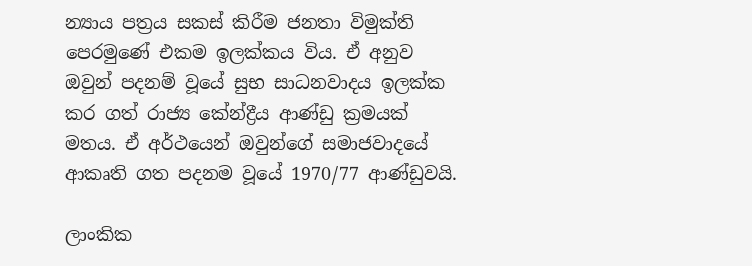න්‍යාය පත්‍රය සකස් කිරීම ජනතා විමුක්ති පෙරමුණේ එකම ඉලක්කය විය. ඒ අනුව ඔවුන් පදනම් වූයේ සුභ සාධනවාදය ඉලක්ක කර ගත් රාජ්‍ය කේන්ද්‍රීය ආණ්ඩු ක්‍රමයක් මතය. ඒ අර්ථයෙන් ඔවුන්ගේ සමාජවාදයේ ආකෘති ගත පදනම වූයේ 1970/77 ආණ්ඩුවයි.

ලාංකික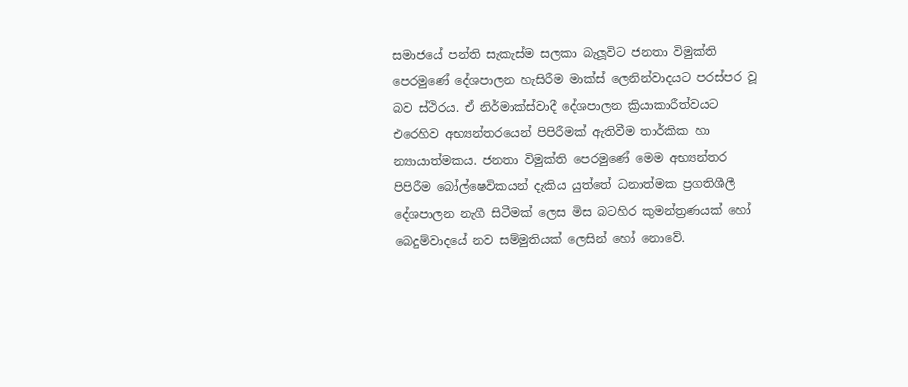සමාජයේ පන්ති සැකැස්ම සලකා බැලූවිට ජනතා විමුක්ති පෙරමුණේ දේශපාලන හැසිරීම මාක්ස් ලෙනින්වාදයට පරස්පර වූ බව ස්ථිරය. ඒ නිර්මාක්ස්වාදී දේශපාලන ක්‍රියාකාරීත්වයට එරෙහිව අභ්‍යන්තරයෙන් පිපිරීමක් ඇතිවීම තාර්කික හා න්‍යායාත්මකය. ජනතා විමුක්ති පෙරමුණේ මෙම අභ්‍යන්තර පිපිරීම බෝල්ෂෙවිකයන් දැකිය යුත්තේ ධනාත්මක ප්‍රගතිශීලී දේශපාලන නැගී සිටීමක් ලෙස මිස බටහිර කුමන්ත්‍රණයක් හෝ බෙදුම්වාදයේ නව සම්මුතියක් ලෙසින් හෝ නොවේ.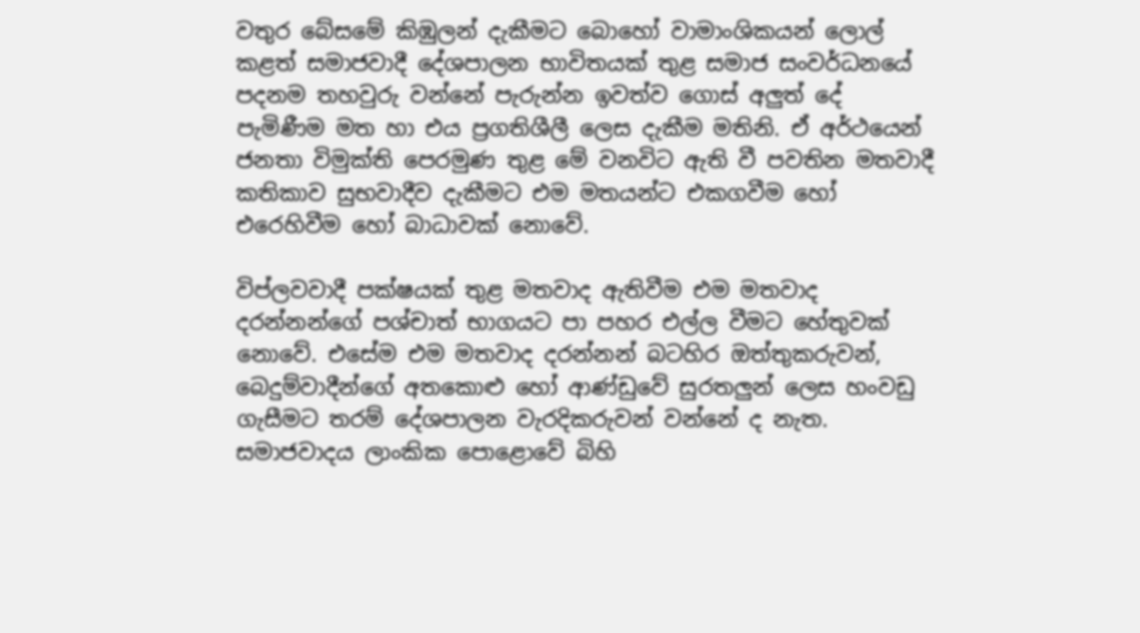වතුර බේසමේ කිඹුලන් දැකීමට බොහෝ වාමාංශිකයන් ලොල් කළත් සමාජවාදී දේශපාලන භාවිතයක් තුළ සමාජ සංවර්ධනයේ පදනම තහවුරු වන්නේ පැරුන්න ඉවත්ව ගොස් අලුත් දේ පැමිණීම මත හා එය ප්‍රගතිශීලී ලෙස දැකීම මතිනි. ඒ අර්ථයෙන් ජනතා විමුක්ති පෙරමුණ තුළ මේ වනවිට ඇති වී පවතින මතවාදී කතිකාව සුභවාදීව දැකීමට එම මතයන්ට එකගවීම හෝ එරෙහිවීම හෝ බාධාවක් නොවේ.

විප්ලවවාදී පක්ෂයක් තුළ මතවාද ඇතිවීම එම මතවාද දරන්නන්ගේ පශ්චාත් භාගයට පා පහර එල්ල වීමට හේතුවක් නොවේ. එසේම එම මතවාද දරන්නන් බටහිර ඔත්තුකරුවන්, බෙදුම්වාදීන්ගේ අතකොළු හෝ ආණ්ඩුවේ සුරතලුන් ලෙස හංවඩු ගැසීමට තරම් දේශපාලන වැරදිකරුවන් වන්නේ ද නැත. සමාජවාදය ලාංකික පොළොවේ බිහි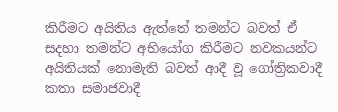කිරීමට අයිතිය ඇත්තේ තමන්ට බවත් ඒ සදහා තමන්ට අභියෝග කිරීමට නවකයන්ට අයිතියක් නොමැති බවත් ආදී වූ ගෝත්‍රිකවාදී කතා සමාජවාදී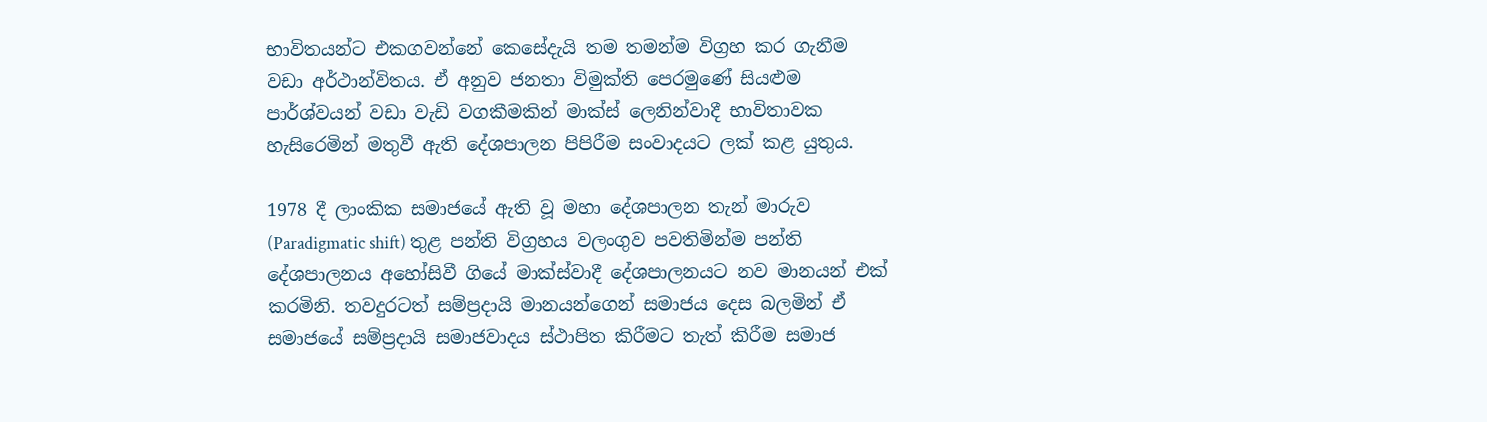භාවිතයන්ට එකගවන්නේ කෙසේදැයි තම තමන්ම විග්‍රහ කර ගැනීම වඩා අර්ථාන්විතය. ඒ අනුව ජනතා විමුක්ති පෙරමුණේ සියළුම පාර්ශ්වයන් වඩා වැඩි වගකීමකින් මාක්ස් ලෙනින්වාදී භාවිතාවක හැසිරෙමින් මතුවී ඇති දේශපාලන පිපිරීම සංවාදයට ලක් කළ යුතුය.

1978 දී ලාංකික සමාජයේ ඇති වූ මහා දේශපාලන තැන් මාරුව (Paradigmatic shift) තුළ පන්ති විග්‍රහය වලංගුව පවතිමින්ම පන්ති දේශපාලනය අහෝසිවී ගියේ මාක්ස්වාදී දේශපාලනයට නව මානයන් එක් කරමිනි. තවදුරටත් සම්ප්‍රදායි මානයන්ගෙන් සමාජය දෙස බලමින් ඒ සමාජයේ සම්ප්‍රදායි සමාජවාදය ස්ථාපිත කිරීමට තැත් කිරීම සමාජ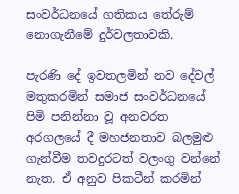සංවර්ධනයේ ගතිකය තේරුම් නොගැනීමේ දුර්වලතාවකි.

පැරණි දේ ඉවතලමින් නව දේවල් මතුකරමින් සමාජ සංවර්ධනයේ පිමි පනින්නා වූ අනවරත අරගලයේ දී මහජනතාව බලමුළු ගැන්වීම තවදුරටත් වලංගු වන්නේ නැත. ඒ අනුව පිකටීන් කරමින්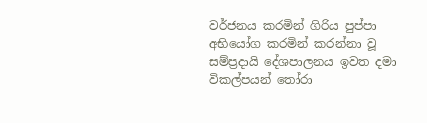වර්ජනය කරමින් ගිරිය පුප්පා අභියෝග කරමින් කරන්නා වූ සම්ප්‍රදායි දේශපාලනය ඉවත දමා විකල්පයන් තෝරා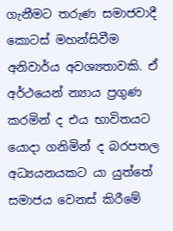ගැනීමට තරුණ සමාජවාදී කොටස් මහන්සිවීම අනිවාර්ය අවශ්‍යතාවකි. ඒ අර්ථයෙන් න්‍යාය ප්‍රගුණ කරමින් ද එය භාවිතයට යොදා ගනිමින් ද බරපතල අධ්‍යයනයකට යා යුත්තේ සමාජය වෙනස් කිරීමේ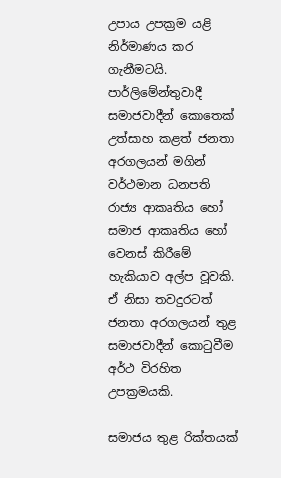උපාය උපක්‍රම යළි නිර්මාණය කර ගැනීමටයි. පාර්ලිමේන්තුවාදී සමාජවාදීන් කොතෙක් උත්සාහ කළත් ජනතා අරගලයන් මගින් වර්ථමාන ධනපති රාජ්‍ය ආකෘතිය හෝ සමාජ ආකෘතිය හෝ වෙනස් කිරීමේ හැකියාව අල්ප වූවකි. ඒ නිසා තවදුරටත් ජනතා අරගලයන් තුළ සමාජවාදීන් කොටුවීම අර්ථ විරහිත උපක්‍රමයකි.

සමාජය තුළ රික්තයක්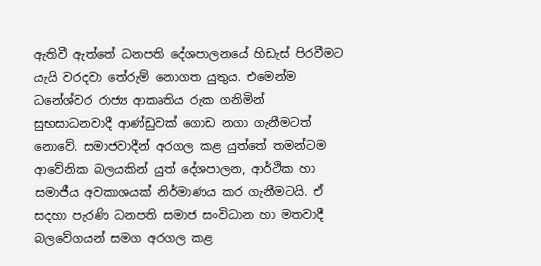ඇතිවී ඇත්තේ ධනපති දේශපාලනයේ හිඩැස් පිරවීමට යැයි වරදවා තේරුම් නොගත යුතුය. එමෙන්ම ධනේශ්වර රාජ්‍ය ආකෘතිය රුක ගනිමින් සුභසාධනවාදී ආණ්ඩුවක් ගොඩ නගා ගැනීමටත් නොවේ. සමාජවාදීන් අරගල කළ යුත්තේ තමන්ටම ආවේනික බලයකින් යුත් දේශපාලන, ආර්ථික හා සමාජීය අවකාශයක් නිර්මාණය කර ගැනීමටයි. ඒ සදහා පැරණි ධනපති සමාජ සංවිධාන හා මතවාදී බලවේගයන් සමග අරගල කළ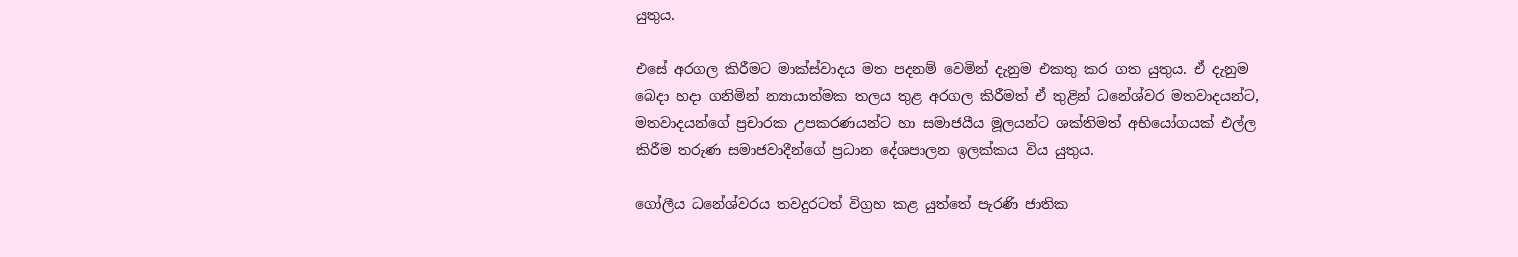යුතුය.

එසේ අරගල කිරීමට මාක්ස්වාදය මත පදනම් වෙමින් දැනුම එකතු කර ගත යුතුය. ඒ දැනුම බෙදා හදා ගනිමින් න්‍යායාත්මක තලය තුළ අරගල කිරීමත් ඒ තුළින් ධනේශ්වර මතවාදයන්ට, මතවාදයන්ගේ ප්‍රචාරක උපකරණයන්ට හා සමාජයීය මූලයන්ට ශක්තිමත් අභියෝගයක් එල්ල කිරීම තරුණ සමාජවාදීන්ගේ ප්‍රධාන දේශපාලන ඉලක්කය විය යුතුය.

ගෝලීය ධනේශ්වරය තවදුරටත් විග්‍රහ කළ යුත්තේ පැරණි ජාතික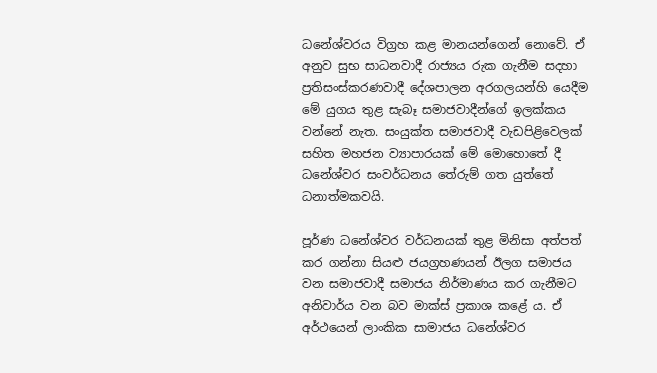ධනේශ්වරය විග්‍රහ කළ මානයන්ගෙන් නොවේ. ඒ අනුව සුභ සාධනවාදී රාජ්‍යය රුක ගැනීම සදහා ප්‍රතිසංස්කරණවාදී දේශපාලන අරගලයන්හි යෙදීම මේ යුගය තුළ සැබෑ සමාජවාදීන්ගේ ඉලක්කය වන්නේ නැත. සංයුක්ත සමාජවාදී වැඩපිළිවෙලක් සහිත මහජන ව්‍යාපාරයක් මේ මොහොතේ දී ධනේශ්වර සංවර්ධනය තේරුම් ගත යුත්තේ ධනාත්මකවයි.

පූර්ණ ධනේශ්වර වර්ධනයක් තුළ මිනිසා අත්පත් කර ගන්නා සියළු ජයග්‍රහණයන් ඊලග සමාජය වන සමාජවාදී සමාජය නිර්මාණය කර ගැනීමට අනිවාර්ය වන බව මාක්ස් ප්‍රකාශ කළේ ය. ඒ අර්ථයෙන් ලාංකික සාමාජය ධනේශ්වර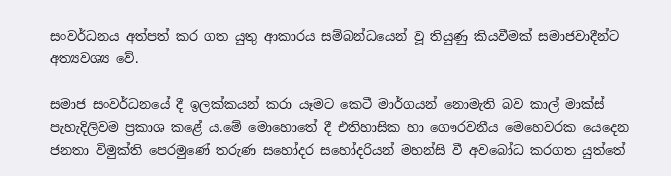සංවර්ධනය අත්පත් කර ගත යුතු ආකාරය සම්බන්ධයෙන් වූ තියුණු කියවීමක් සමාජවාදීන්ට අත්‍යවශ්‍ය වේ.

සමාජ සංවර්ධනයේ දී ඉලක්කයන් කරා යෑමට කෙටී මාර්ගයන් නොමැති බව කාල් මාක්ස් පැහැදිලිවම ප්‍රකාශ කළේ ය.මේ මොහොතේ දී එතිහාසික හා ගෞරවනීය මෙහෙවරක යෙදෙන ජනතා විමුක්ති පෙරමුණේ තරුණ සහෝදර සහෝදරියන් මහන්සි වී අවබෝධ කරගත යුත්තේ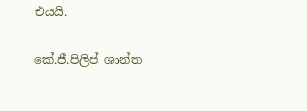එයයි.

කේ.ජී.පිලිප් ශාන්ත